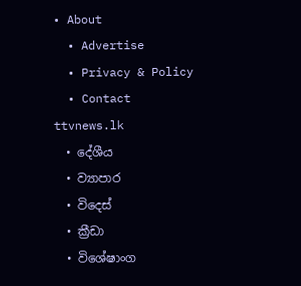• About
  • Advertise
  • Privacy & Policy
  • Contact
ttvnews.lk
  • දේශීය
  • ව්‍යාපාර
  • විදෙස්
  • ක්‍රීඩා
  • විශේෂාංග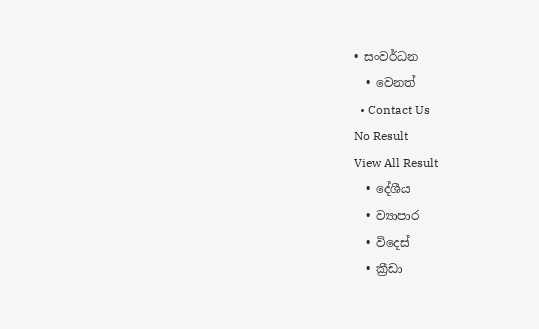• සංවර්ධන
  • වෙනත්
  • Contact Us
No Result
View All Result
  • දේශීය
  • ව්‍යාපාර
  • විදෙස්
  • ක්‍රීඩා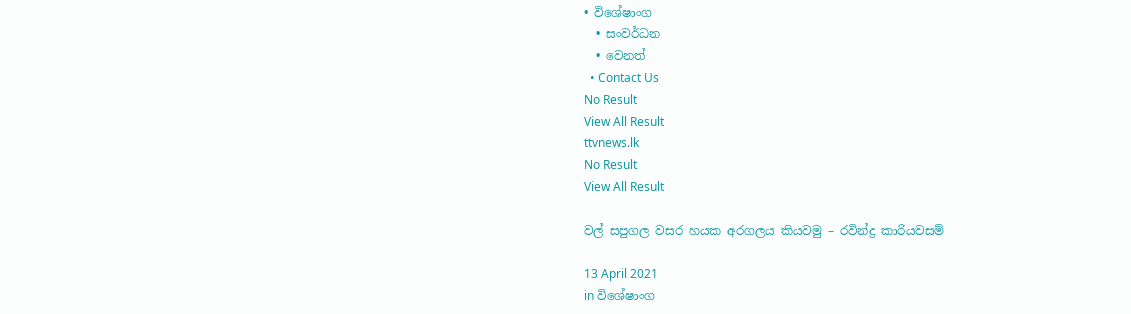• විශේෂාංග
  • සංවර්ධන
  • වෙනත්
  • Contact Us
No Result
View All Result
ttvnews.lk
No Result
View All Result

වල් සපුගල වසර හයක අරගලය කියවමු – රවින්ද්‍ර කාරියවසම්

13 April 2021
in විශේෂාංග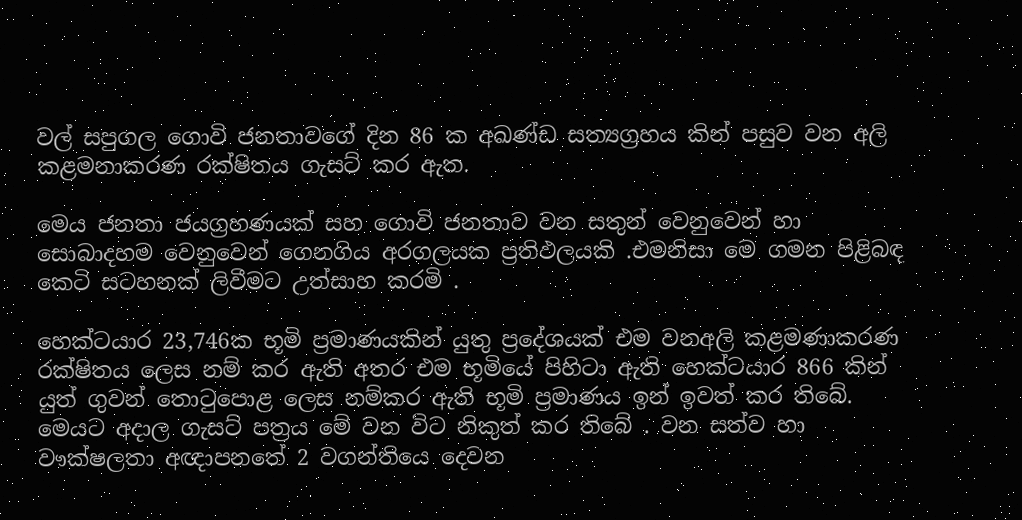වල් සපුගල ගොවි ජනතාවගේ දින 86 ක අඛණ්ඩ සත්‍යග්‍රහය කින් පසුව වන අලි කළමනාකරණ රක්ෂිතය ගැසට් කර ඇත.

මෙය ජනතා ජයග්‍රහණයක් සහ ගොවි ජනතාව වන සතුන් වෙනුවෙන් හා සොබාදහම වෙනුවෙන් ගෙනගිය අරගලයක ප්‍රතිඵලයකි .එමනිසා මෙ ගමන පිළිබඳ කෙටි සටහනක් ලිවීමට උත්සාහ කරමි .

හෙක්ටයාර 23,746ක භූමි ප්‍රමාණයකින් යුතු ප්‍රදේශයක් එම වනඅලි කළමණාකරණ රක්ෂිතය ලෙස නම් කර ඇති අතර එම භූමියේ පිහිටා ඇති හෙක්ටයාර 866 කින් යුත් ගුවන් තොටුපොළ ලෙස නම්කර ඇති භූමි ප්‍රමාණය ඉන් ඉවත් කර තිබේ. මෙයට අදාල ගැසට් පත්‍රය මේ වන විට නිකුත් කර තිබේ . වන සත්ව හා වෟක්ෂලතා අඥාපනතේ 2 වගන්තියෙ දෙවන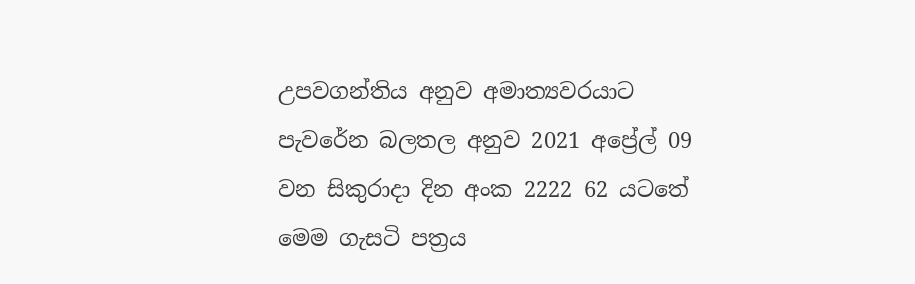උපවගන්තිය අනුව අමාත්‍යවරයාට පැවරේන බලතල අනුව 2021 අප්‍රේල් 09 වන සිකුරාදා දින අංක 2222 62 යටතේ මෙම ගැසටි පත්‍රය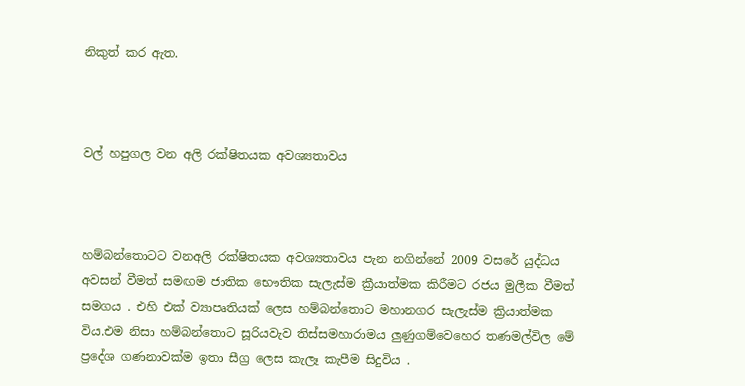නිකුත් කර ඇත.



වල් හපුගල වන අලි රක්ෂිතයක අවශ්‍යතාවය



හම්බන්තොටට වනඅලි රක්ෂිතයක අවශ්‍යතාවය පැන නගින්නේ 2009 වසරේ යුද්ධය අවසන් වීමත් සමඟම ජාතික භෞතික සැලැස්ම ක්‍රීයාත්මක කිරීමට රජය මුලීක වීමත් සමගය . එහි එක් ව්‍යාපෘතියක් ලෙස හම්බන්තොට මහානගර සැලැස්ම ක්‍රියාත්මක විය.එම නිසා හම්බන්තොට සූරියවැව තිස්සමහාරාමය ලුණුගම්වෙහෙර තණමල්විල මේ ප්‍රදේශ ගණනාවක්ම ඉතා සීග්‍ර ලෙස කැලෑ කැපීම සිදුවිය .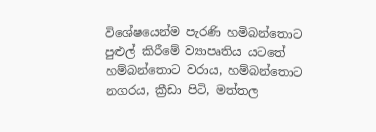විශේෂයෙන්ම පැරණි හමිබන්තොට පුළුල් කිරීමේ ව්‍යාපෘතිය යටතේ හම්බන්තොට වරාය, හම්බන්තොට නගරය, ක්‍රීඩා පිටි, මත්තල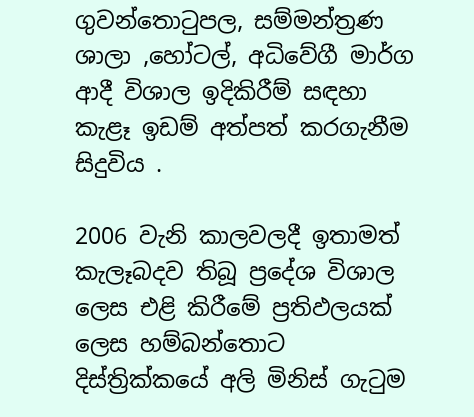ගුවන්තොටුපල, සම්මන්ත්‍රණ ශාලා ,හෝටල්, අධිවේගී මාර්ග ආදී විශාල ඉදිකිරීම් සඳහා කැළෑ ඉඩම් අත්පත් කරගැනීම සිදුවිය .

2006 වැනි කාලවලදී ඉතාමත් කැලෑබදව තිබූ ප්‍රදේශ විශාල ලෙස එළි කිරීමේ ප්‍රතිඵලයක් ලෙස හම්බන්තොට දිස්ත්‍රික්කයේ අලි මිනිස් ගැටුම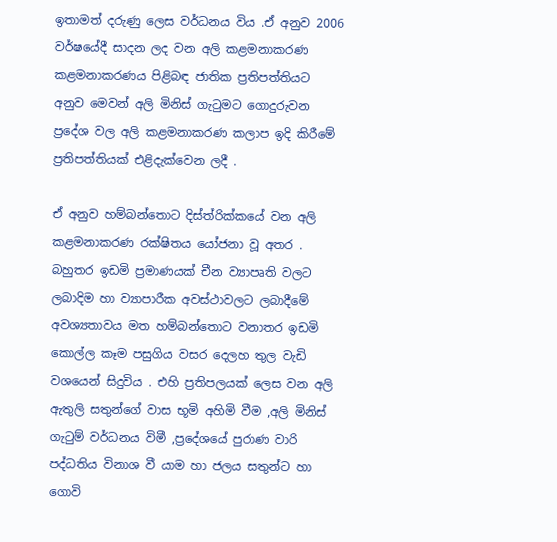ඉතාමත් දරුණු ලෙස වර්ධනය විය .ඒ අනුව 2006 වර්ෂයේදී සාදන ලද වන අලි කළමනාකරණ කළමනාකරණය පිළිබඳ ජාතික ප්‍රතිපත්තියට අනුව මෙවන් අලි මිනිස් ගැටුමට ගොදුරුවන ප්‍රදේශ වල අලි කළමනාකරණ කලාප ඉදි කිරීමේ ප්‍රතිපත්තියක් එළිදැක්වෙන ලදී .

ඒ අනුව හම්බන්තොට දිස්ත්රික්කයේ වන අලි කළමනාකරණ රක්ෂිතය යෝජනා වූ අතර . බහුතර ඉඩමි ප්‍රමාණයක් චීන ව්‍යාපෘති වලට ලබාදිම හා ව්‍යාපාරීක අවස්ථාවලට ලබාදීමේ අවශ්‍යතාවය මත හම්බන්තොට වනාතර ඉඩමි කොල්ල කෑම පසුගිය වසර දෙලහ තුල වැඩි වශයෙන් සිදුවිය . එහි ප්‍රතිපලයක් ලෙස වන අලි ඇතුලි සතුන්ගේ වාස භූමි අහිමි වීම ,අලි මිනිස් ගැටුම් වර්ධනය විමී ,ප්‍රදේශයේ පුරාණ වාරි පද්ධතිය විනාශ වී යාම හා ජලය සතුන්ට හා ගොවි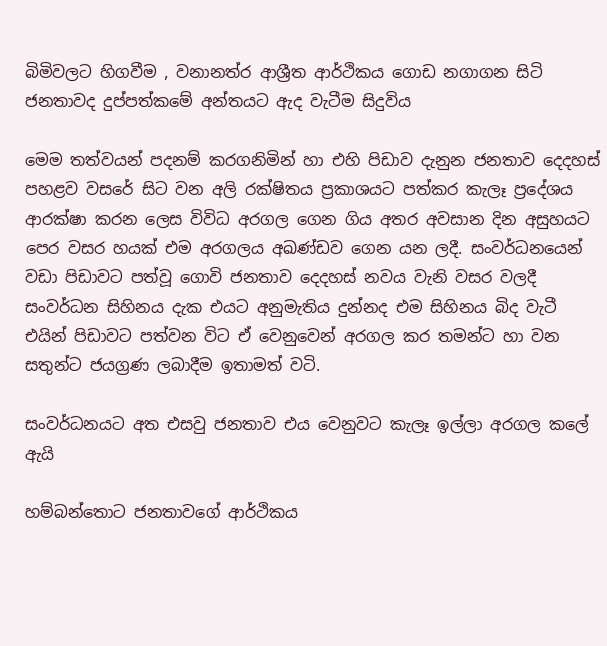බිමිවලට හිගවීම , වනානත්ර ආශ්‍රීත ආර්ථිකය ගොඩ නගාගන සිටි ජනතාවද දුප්පත්කමේ අන්තයට ඇද වැටීම සිදුවිය

මෙම තත්වයන් පදනම් කරගනිමින් හා එහි පිඩාව දැනුන ජනතාව දෙදහස් පහළව වසරේ සිට වන අලි රක්ෂිතය ප්‍රකාශයට පත්කර කැලෑ ප්‍රදේශය ආරක්ෂා කරන ලෙස විවිධ අරගල ගෙන ගිය අතර අවසාන දින අසුහයට පෙර වසර හයක් එම අරගලය අඛණ්ඩව ගෙන යන ලදී. සංවර්ධනයෙන් වඩා පිඩාවට පත්වූ ගොවි ජනතාව දෙදහස් නවය වැනි වසර වලදී සංවර්ධන සිහිනය දැක එයට අනුමැතිය දුන්නද එම සිහිනය බිද වැටී එයින් පිඩාවට පත්වන විට ඒ වෙනුවෙන් අරගල කර තමන්ට හා වන සතුන්ට ජයග්‍රණ ලබාදීම ඉතාමත් වටි.

සංවර්ධනයට අත එසවු ජනතාව එය වෙනුවට කැලෑ ඉල්ලා අරගල කලේ ඇයි

හම්බන්තොට ජනතාවගේ ආර්ථිකය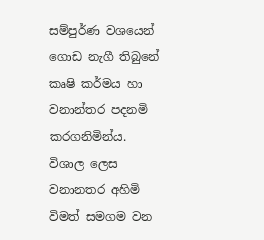සම්පුර්ණ වශයෙන් ගොඩ නැගී තිබුනේ කෘෂි කර්මය හා වනාන්තර පදනමි කරගනිමින්ය. විශාල ලෙස වනානතර අහිමි විමත් සමගම වන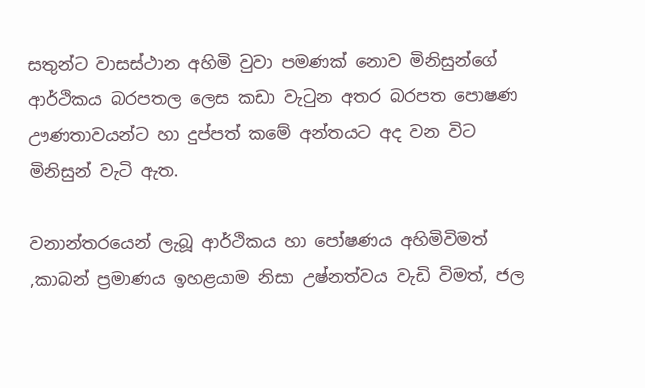සතුන්ට වාසස්ථාන අහිමි වුවා පමණක් නොව මිනිසුන්ගේ ආර්ථිකය බරපතල ලෙස කඩා වැටුන අතර බරපත පොෂණ ඌණතාවයන්ට හා දුප්පත් කමේ අන්තයට අද වන විට මිනිසුන් වැටි ඇත.

වනාන්තරයෙන් ලැබූ ආර්ථිකය හා පෝෂණය අහිමිවිමත් ,කාබන් ප්‍රමාණය ඉහළයාම නිසා උෂ්නත්වය වැඩි විමත්, ජල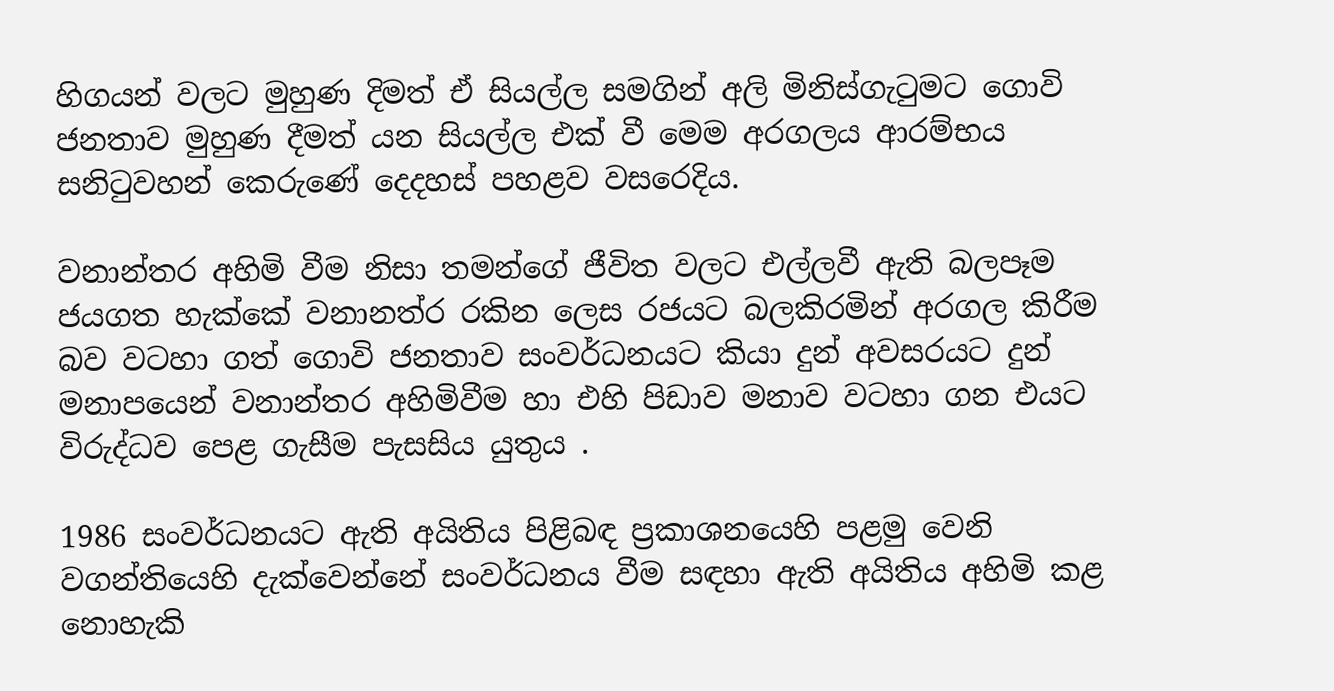හිගයන් වලට මුහුණ දිමත් ඒ සියල්ල සමගින් අලි මිනිස්ගැටුමට ගොවි ජනතාව මුහුණ දීමත් යන සියල්ල එක් වී මෙම අරගලය ආරම්භය සනිටුවහන් කෙරුණේ දෙදහස් පහළව වසරෙදිය.

වනාන්තර අහිමි වීම නිසා තමන්ගේ ජීවිත වලට එල්ලවී ඇති බලපෑම ජයගත හැක්කේ වනානත්ර රකින ලෙස රජයට බලකිරමින් අරගල කිරීම බව වටහා ගත් ගොවි ජනතාව සංවර්ධනයට කියා දුන් අවසරයට දුන් මනාපයෙන් වනාන්තර අහිමිවීම හා එහි පිඩාව මනාව වටහා ගන එයට විරුද්ධව පෙළ ගැසීම පැසසිය යුතුය .

1986 සංවර්ධනයට ඇති අයිතිය පිළිබඳ ප්‍රකාශනයෙහි පළමු වෙනි වගන්තියෙහි දැක්වෙන්නේ සංවර්ධනය වීම සඳහා ඇති අයිතිය අහිමි කළ නොහැකි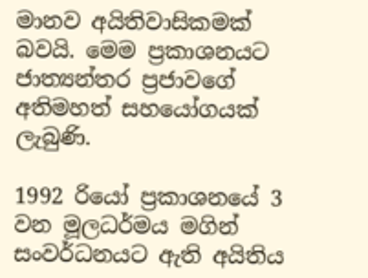මානව අයිතිවාසිකමක් බවයි. මෙම ප්‍රකාශනයට ජාත්‍යන්තර ප්‍රජාවගේ අතිමහත් සහයෝගයක් ලැබුණි.

1992 රියෝ ප්‍රකාශනයේ 3 වන මූලධර්මය මගින් සංවර්ධනයට ඇති අයිතිය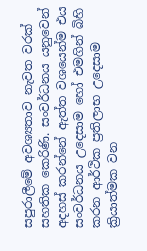සපුරාලීමේ අවශ්‍යතාව නැවත වරක් සහතික කෙරිණි. සංවර්ධනය යනුවෙන් අදහස් කරන්නේ ඇත්ත වශයෙන්ම එය සංවර්ධනය උදෙසාම හෝ එමගින් බිහි කරන ආර්ථික ප්‍රතිලාභ උදෙසාම ක්‍රියාත්මක වන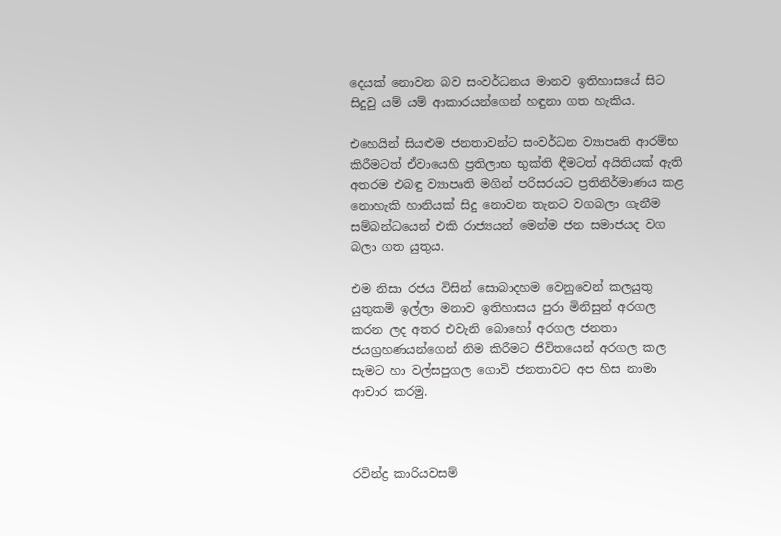දෙයක් නොවන බව සංවර්ධනය මානව ඉතිහාසයේ සිට සිදුවු යම් යම් ආකාරයන්ගෙන් හඳුනා ගත හැකිය.

එහෙයින් සියළුම ජනතාවන්ට සංවර්ධන ව්‍යාපෘති ආරම්භ කිරීමටත් ඒවායෙහි ප්‍රතිලාභ භුක්ති ඳීමටත් අයිතියක් ඇති අතරම එබඳු ව්‍යාපෘති මගින් පරිසරයට ප්‍රතිනිර්මාණය කළ නොහැකි හානියක් සිදු නොවන තැනට වගබලා ගැනීම සම්බන්ධයෙන් එකි රාජ්‍යයන් මෙන්ම ජන සමාජයද වග බලා ගත යුතුය.

එම නිසා රජය විසින් සොබාදහම වෙනුවෙන් කලයුතු යුතුකමි ඉල්ලා මනාව ඉතිහාසය පුරා මිනිසුන් අරගල කරන ලද අතර එවැනි බොහෝ අරගල ජනතා ජයග්‍රහණයන්ගෙන් නිම කිරීමට ජිවිතයෙන් අරගල කල සැමට හා වල්සපුගල ගොවි ජනතාවට අප හිස නාමා ආචාර කරමු.



රවින්ද්‍ර කාරියවසම්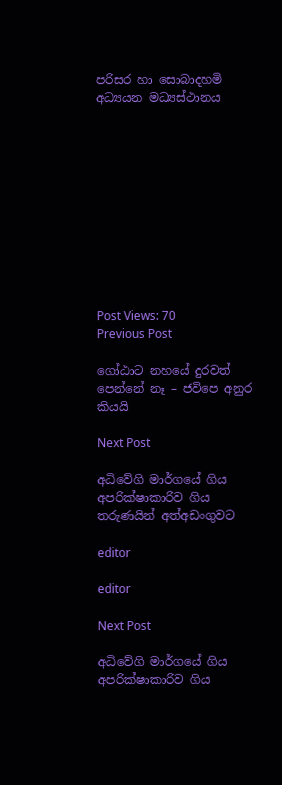පරිසර හා සොබාදහමි අධ්‍යයන මධ්‍යස්ථානය











Post Views: 70
Previous Post

ගෝඨාට නහයේ දුරවත් පෙන්නේ නෑ – ජවිපෙ අනුර කියයි

Next Post

අධිවේගි මාර්ගයේ ගිය අපරික්ෂාකාරිව ගිය තරුණයින් අත්අඩංගුවට

editor

editor

Next Post

අධිවේගි මාර්ගයේ ගිය අපරික්ෂාකාරිව ගිය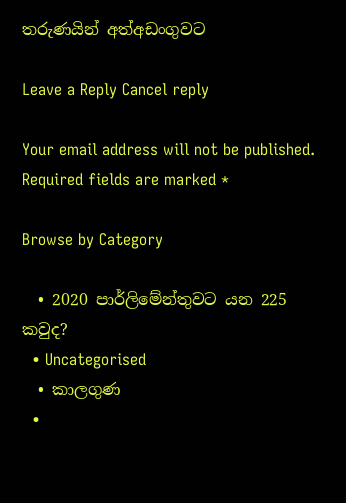තරුණයින් අත්අඩංගුවට

Leave a Reply Cancel reply

Your email address will not be published. Required fields are marked *

Browse by Category

  • 2020 පාර්ලිමේන්තුවට යන 225 කවුද?
  • Uncategorised
  • කාලගුණ
  •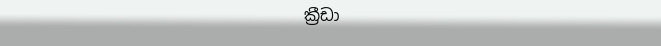ක්‍රීඩා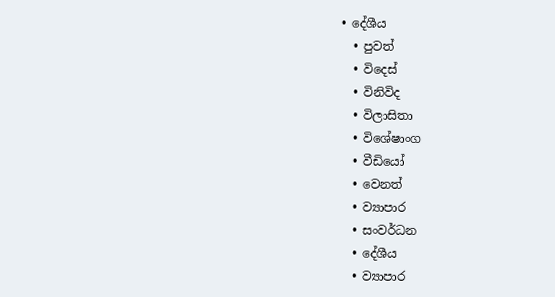• දේශීය
  • පුවත්
  • විදෙස්
  • විනිවිද
  • විලාසිතා
  • විශේෂාංග
  • වීඩියෝ
  • වෙනත්
  • ව්‍යාපාර
  • සංවර්ධන
  • දේශීය
  • ව්‍යාපාර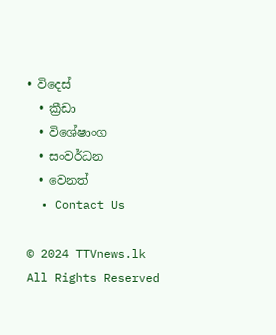• විදෙස්
  • ක්‍රීඩා
  • විශේෂාංග
  • සංවර්ධන
  • වෙනත්
  • Contact Us

© 2024 TTVnews.lk All Rights Reserved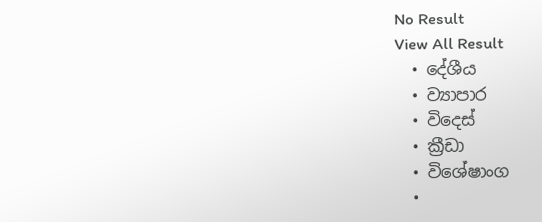No Result
View All Result
  • දේශීය
  • ව්‍යාපාර
  • විදෙස්
  • ක්‍රීඩා
  • විශේෂාංග
  •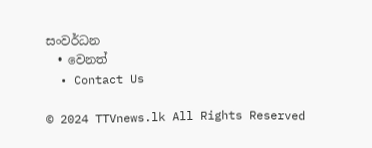සංවර්ධන
  • වෙනත්
  • Contact Us

© 2024 TTVnews.lk All Rights Reserved